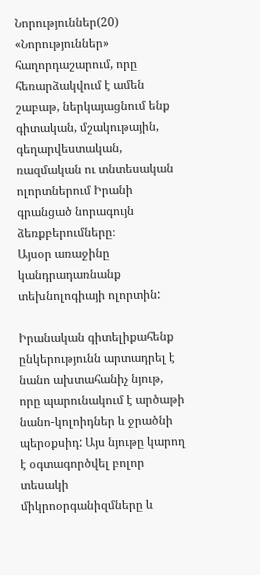Նորություններ(20)
«Նորություններ» հաղորդաշարում, որը հեռարձակվում է ամեն շաբաթ, ներկայացնում ենք գիտական, մշակութային, գեղարվեստական, ռազմական ու տնտեսական ոլորտներում Իրանի գրանցած նորագույն ձեռքբերումները։
Այսօր առաջինը կանդրադառնանք տեխնոլոգիայի ոլորտին:

Իրանական գիտելիքահենք ընկերությունն արտադրել է նանո ախտահանիչ նյութ, որը պարունակում է արծաթի նանո-կոլոիդներ և ջրածնի պերօքսիդ: Այս նյութը կարող է օգտագործվել բոլոր տեսակի միկրոօրգանիզմները և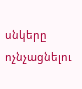սնկերը ոչնչացնելու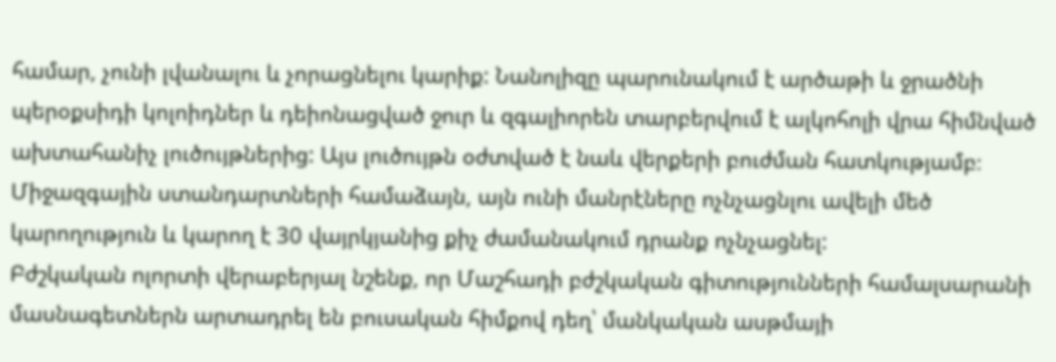համար, չունի լվանալու և չորացնելու կարիք: Նանոլիզը պարունակում է արծաթի և ջրածնի պերօքսիդի կոլոիդներ և դեիոնացված ջուր և զգալիորեն տարբերվում է ալկոհոլի վրա հիմնված ախտահանիչ լուծույթներից: Այս լուծույթն օժտված է նաև վերքերի բուժման հատկությամբ։ Միջազգային ստանդարտների համաձայն, այն ունի մանրէները ոչնչացնլու ավելի մեծ կարողություն և կարող է 30 վայրկյանից քիչ ժամանակում դրանք ոչնչացնել:
Բժշկական ոլորտի վերաբերյալ նշենք, որ Մաշհադի բժշկական գիտությունների համալսարանի մասնագետներն արտադրել են բուսական հիմքով դեղ՝ մանկական ասթմայի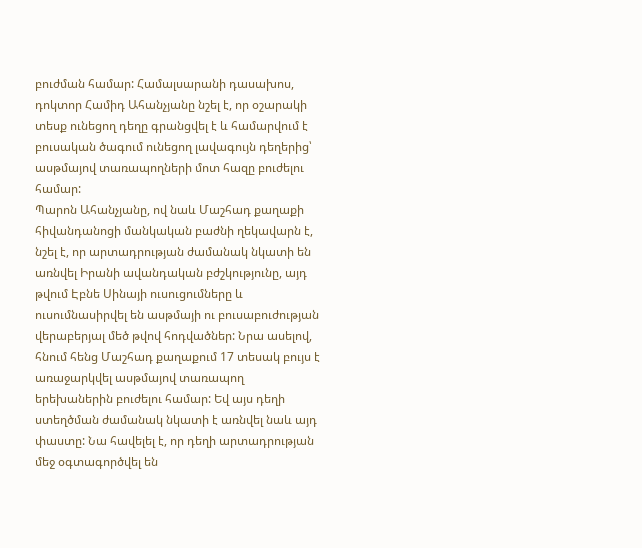բուժման համար: Համալսարանի դասախոս, դոկտոր Համիդ Ահանչյանը նշել է, որ օշարակի տեսք ունեցող դեղը գրանցվել է և համարվում է բուսական ծագում ունեցող լավագույն դեղերից՝ ասթմայով տառապողների մոտ հազը բուժելու համար:
Պարոն Ահանչյանը, ով նաև Մաշհադ քաղաքի հիվանդանոցի մանկական բաժնի ղեկավարն է, նշել է, որ արտադրության ժամանակ նկատի են առնվել Իրանի ավանդական բժշկությունը, այդ թվում Էբնե Սինայի ուսուցումները և ուսումնասիրվել են ասթմայի ու բուսաբուժության վերաբերյալ մեծ թվով հոդվածներ: Նրա ասելով, հնում հենց Մաշհադ քաղաքում 17 տեսակ բույս է առաջարկվել ասթմայով տառապող երեխաներին բուժելու համար: Եվ այս դեղի ստեղծման ժամանակ նկատի է առնվել նաև այդ փաստը: Նա հավելել է, որ դեղի արտադրության մեջ օգտագործվել են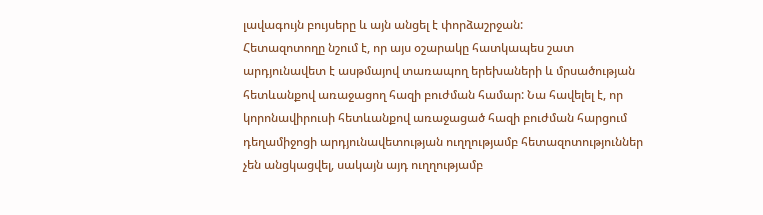լավագույն բույսերը և այն անցել է փորձաշրջան:
Հետազոտողը նշում է, որ այս օշարակը հատկապես շատ արդյունավետ է ասթմայով տառապող երեխաների և մրսածության հետևանքով առաջացող հազի բուժման համար: Նա հավելել է, որ կորոնավիրուսի հետևանքով առաջացած հազի բուժման հարցում դեղամիջոցի արդյունավետության ուղղությամբ հետազոտություններ չեն անցկացվել, սակայն այդ ուղղությամբ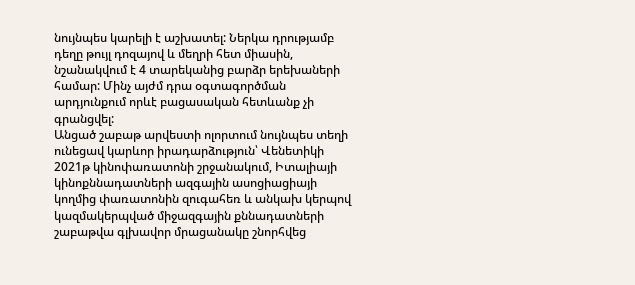նույնպես կարելի է աշխատել: Ներկա դրությամբ դեղը թույլ դոզայով և մեղրի հետ միասին, նշանակվում է 4 տարեկանից բարձր երեխաների համար: Մինչ այժմ դրա օգտագործման արդյունքում որևէ բացասական հետևանք չի գրանցվել:
Անցած շաբաթ արվեստի ոլորտում նույնպես տեղի ունեցավ կարևոր իրադարձություն՝ Վենետիկի 2021թ կինոփառատոնի շրջանակում, Իտալիայի կինոքննադատների ազգային ասոցիացիայի կողմից փառատոնին զուգահեռ և անկախ կերպով կազմակերպված միջազգային քննադատների շաբաթվա գլխավոր մրացանակը շնորհվեց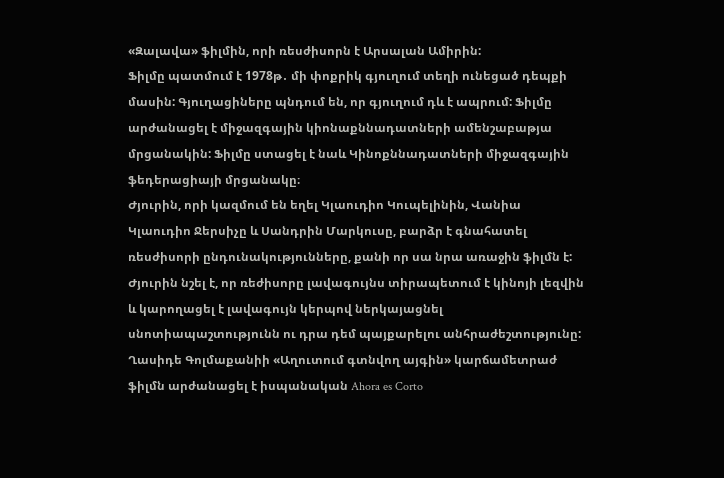«Զալավա» ֆիլմին, որի ռեսժիսորն է Արսալան Ամիրին:
Ֆիլմը պատմում է 1978թ․ մի փոքրիկ գյուղում տեղի ունեցած դեպքի մասին: Գյուղացիները պնդում են, որ գյուղում դև է ապրում: Ֆիլմը արժանացել է միջազգային կիոնաքննադատների ամենշաբաթյա մրցանակին: Ֆիլմը ստացել է նաև Կինոքննադատների միջազգային ֆեդերացիայի մրցանակը։
Ժյուրին, որի կազմում են եղել Կլաուդիո Կուպելինին, Վանիա Կլաուդիո Ջերսիչը և Սանդրին Մարկուսը, բարձր է գնահատել ռեսժիսորի ընդունակությունները, քանի որ սա նրա առաջին ֆիլմն է: Ժյուրին նշել է, որ ռեժիսորը լավագույնս տիրապետում է կինոյի լեզվին և կարողացել է լավագույն կերպով ներկայացնել սնոտիապաշտությունն ու դրա դեմ պայքարելու անհրաժեշտությունը:
Ղասիդե Գոլմաքանիի «Աղուտում գտնվող այգին» կարճամետրաժ ֆիլմն արժանացել է իսպանական Ahora es Corto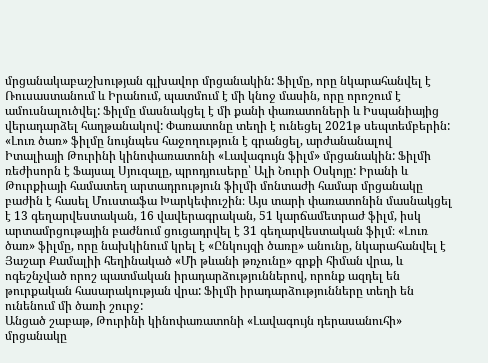մրցանակաբաշխության գլխավոր մրցանակին: Ֆիլմը, որը նկարահանվել է Ռուսաստանում և Իրանում, պատմում է մի կնոջ մասին, որը որոշում է ամուսնալուծվել: Ֆիլմը մասնակցել է մի քանի փառատոների և Իսպանիայից վերադարձել հաղթանակով: Փառատոնը տեղի է ունեցել 2021թ սեպտեմբերին:
«Լուռ ծառ» ֆիլմը նույնպես հաջողություն է գրանցել, արժանանալով Իտալիայի Թուրինի կինոփառատոնի «Լավագույն ֆիլմ» մրցանակին: Ֆիլմի ռեժիսորն է Ֆայսալ Սյուզալը, պրոդյուսերը՝ Ալի Նուրի Օսկոյը: Իրանի և Թուրքիայի համատեղ արտադրություն ֆիլմի մոնտաժի համար մրցանակը բաժին է հասել Մուստաֆա Խարկեփուշին։ Այս տարի փառատոնին մասնակցել է 13 գեղարվեստական, 16 վավերագրական, 51 կարճամետրաժ ֆիլմ, իսկ արտամրցութային բաժնում ցուցադրվել է 31 գեղարվեստական ֆիլմ։ «Լուռ ծառ» ֆիլմը, որը նախկինում կրել է «Ընկույզի ծառը» անունը, նկարահանվել է Յաշար Քամալիի հեղինակած «Մի թևանի թռչունը» գրքի հիման վրա, և ոգեշնչված որոշ պատմական իրադարձություններով, որոնք ազդել են թուրքական հասարակության վրա: Ֆիլմի իրադարձությունները տեղի են ունենում մի ծառի շուրջ:
Անցած շաբաթ, Թուրինի կինոփառատոնի «Լավագույն դերասանուհի» մրցանակը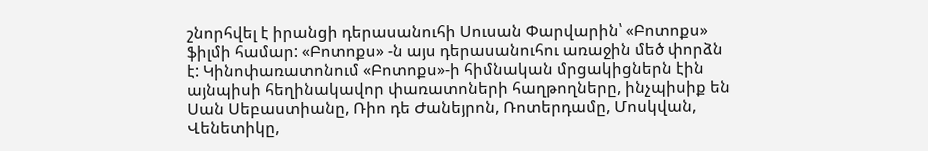շնորհվել է իրանցի դերասանուհի Սուսան Փարվարին՝ «Բոտոքս» ֆիլմի համար: «Բոտոքս» -ն այս դերասանուհու առաջին մեծ փորձն է: Կինոփառատոնում «Բոտոքս»-ի հիմնական մրցակիցներն էին այնպիսի հեղինակավոր փառատոների հաղթողները, ինչպիսիք են Սան Սեբաստիանը, Ռիո դե Ժանեյրոն, Ռոտերդամը, Մոսկվան, Վենետիկը,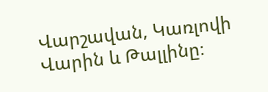Վարշավան, Կառլովի Վարին և Թալլինը։